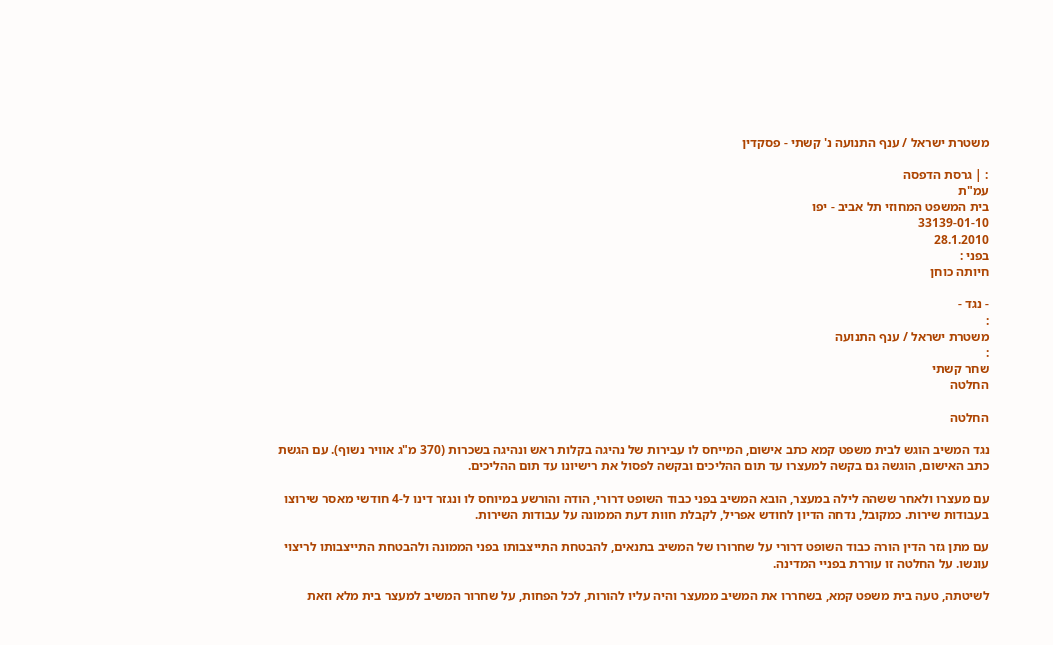משטרת ישראל / ענף התנועה נ' קשתי - פסקדין

: | גרסת הדפסה
עמ"ת
בית המשפט המחוזי תל אביב - יפו
33139-01-10
28.1.2010
בפני :
חיותה כוחן

- נגד -
:
משטרת ישראל / ענף התנועה
:
שחר קשתי
החלטה

החלטה

נגד המשיב הוגש לבית משפט קמא כתב אישום, המייחס לו עבירות של נהיגה בקלות ראש ונהיגה בשכרות (370 מ"ג אוויר נשוף). עם הגשת כתב האישום, הוגשה גם בקשה למעצרו עד תום ההליכים ובקשה לפסול את רישיונו עד תום ההליכים.

עם מעצרו ולאחר ששהה לילה במעצר, הובא המשיב בפני כבוד השופט דרורי, הודה והורשע במיוחס לו ונגזר דינו ל-4 חודשי מאסר שירוצו בעבודות שירות. כמקובל, נדחה הדיון לחודש אפריל, לקבלת חוות דעת הממונה על עבודות השירות.

עם מתן גזר הדין הורה כבוד השופט דרורי על שחרורו של המשיב בתנאים, להבטחת התייצבותו בפני הממונה ולהבטחת התייצבותו לריצוי עונשו. על החלטה זו עוררת בפניי המדינה.

לשיטתה, טעה בית משפט קמא, בשחררו את המשיב ממעצר והיה עליו להורות, לכל הפחות, על שחרור המשיב למעצר בית מלא וזאת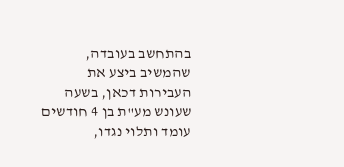בהתחשב בעובדה, שהמשיב ביצע את העבירות דכאן, בשעה שעונש מע"ת בן 4 חודשים עומד ותלוי נגדו,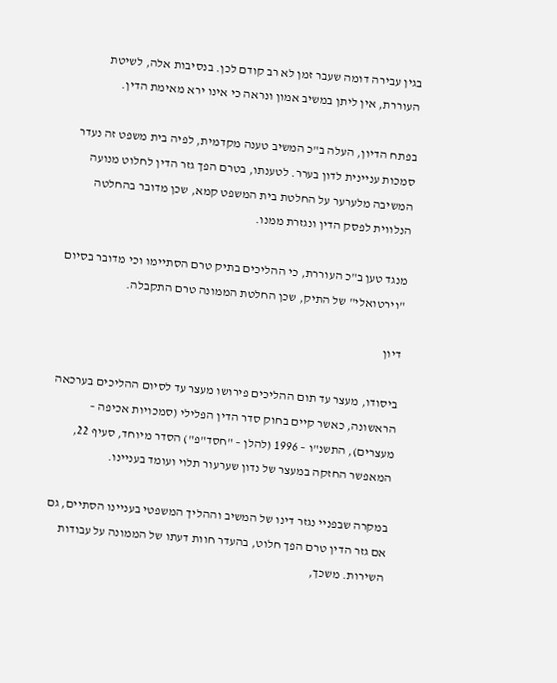בגין עבירה דומה שעבר זמן לא רב קודם לכן. בנסיבות אלה, לשיטת העוררת, אין ליתן במשיב אמון ונראה כי אינו ירא מאימת הדין.

בפתח הדיון, העלה ב"כ המשיב טענה מקדמית, לפיה בית משפט זה נעדר סמכות עניינית לדון בערר. לטענתו, בטרם הפך גזר הדין לחלוט מנועה המשיבה מלערער על החלטת בית המשפט קמא, שכן מדובר בהחלטה הנלווית לפסק הדין ונגזרת ממנו.

מנגד טען ב"כ העוררת, כי ההליכים בתיק טרם הסתיימו וכי מדובר בסיום "וירטואלי" של התיק, שכן החלטת הממונה טרם התקבלה.

דיון

ביסודו, מעצר עד תום ההליכים פירושו מעצר עד לסיום ההליכים בערכאה הראשונה, כאשר קיים בחוק סדר הדין הפלילי (סמכויות אכיפה – מעצרים), התשנ"ו – 1996 (להלן – "חסד"פ") הסדר מיוחד, סעיף 22, המאפשר החזקה במעצר של נדון שערעור תלוי ועומד בעניינו.

במקרה שבפניי נגזר דינו של המשיב וההליך המשפטי בעניינו הסתיים, גם אם גזר הדין טרם הפך חלוט, בהעדר חוות דעתו של הממונה על עבודות השירות. משכך,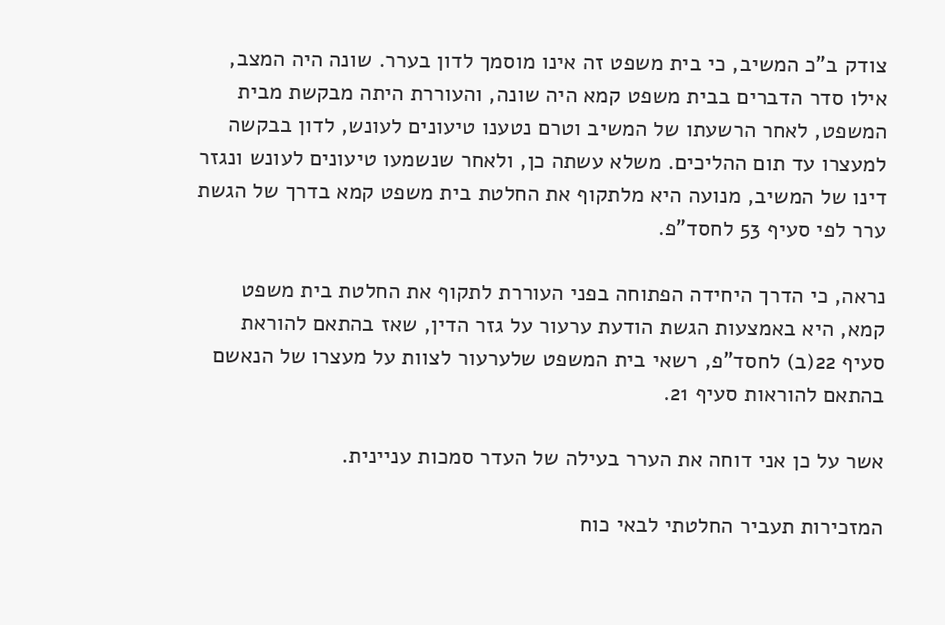צודק ב"כ המשיב, כי בית משפט זה אינו מוסמך לדון בערר. שונה היה המצב, אילו סדר הדברים בבית משפט קמא היה שונה, והעוררת היתה מבקשת מבית המשפט, לאחר הרשעתו של המשיב וטרם נטענו טיעונים לעונש, לדון בבקשה למעצרו עד תום ההליכים. משלא עשתה כן, ולאחר שנשמעו טיעונים לעונש ונגזר דינו של המשיב, מנועה היא מלתקוף את החלטת בית משפט קמא בדרך של הגשת ערר לפי סעיף 53 לחסד"פ.

נראה, כי הדרך היחידה הפתוחה בפני העוררת לתקוף את החלטת בית משפט קמא, היא באמצעות הגשת הודעת ערעור על גזר הדין, שאז בהתאם להוראת סעיף 22(ב) לחסד"פ, רשאי בית המשפט שלערעור לצוות על מעצרו של הנאשם בהתאם להוראות סעיף 21.

אשר על כן אני דוחה את הערר בעילה של העדר סמכות עניינית.

המזכירות תעביר החלטתי לבאי כוח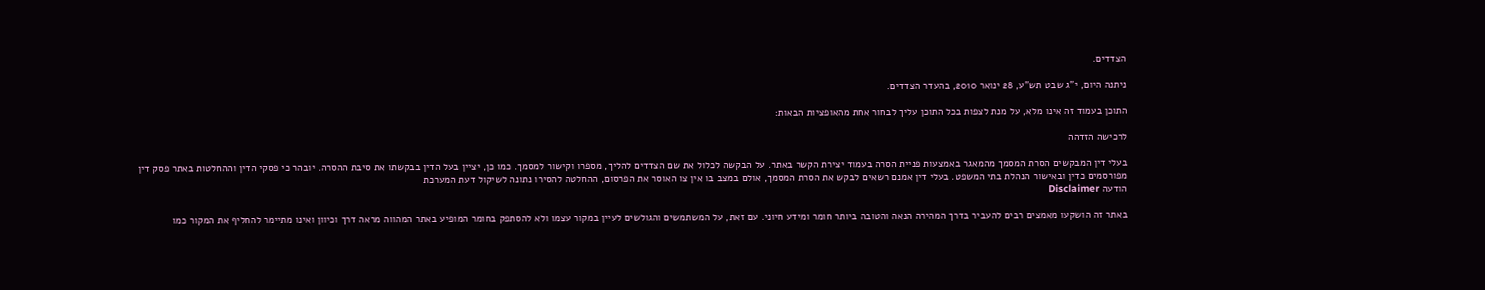הצדדים.

ניתנה היום, י"ג שבט תש"ע, 28 ינואר 2010, בהעדר הצדדים.

התוכן בעמוד זה אינו מלא, על מנת לצפות בכל התוכן עליך לבחור אחת מהאופציות הבאות:

לרכישה הזדהה

בעלי דין המבקשים הסרת המסמך מהמאגר באמצעות פניית הסרה בעמוד יצירת הקשר באתר. על הבקשה לכלול את שם הצדדים להליך, מספרו וקישור למסמך. כמו כן, יציין בעל הדין בבקשתו את סיבת ההסרה. יובהר כי פסקי הדין וההחלטות באתר פסק דין מפורסמים כדין ובאישור הנהלת בתי המשפט. בעלי דין אמנם רשאים לבקש את הסרת המסמך, אולם במצב בו אין צו האוסר את הפרסום, ההחלטה להסירו נתונה לשיקול דעת המערכת
הודעה Disclaimer

באתר זה הושקעו מאמצים רבים להעביר בדרך המהירה הנאה והטובה ביותר חומר ומידע חיוני. עם זאת, על המשתמשים והגולשים לעיין במקור עצמו ולא להסתפק בחומר המופיע באתר המהווה מראה דרך וכיוון ואינו מתיימר להחליף את המקור כמו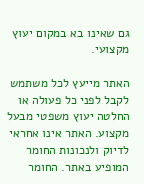גם שאינו בא במקום יעוץ מקצועי.

האתר מייעץ לכל משתמש לקבל לפני כל פעולה או החלטה יעוץ משפטי מבעל מקצוע. האתר אינו אחראי לדיוק ולנכונות החומר המופיע באתר. החומר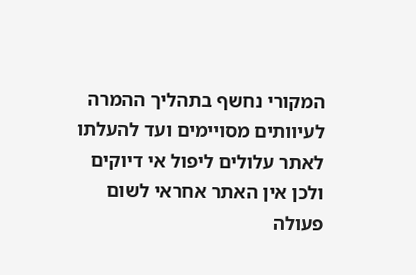המקורי נחשף בתהליך ההמרה לעיוותים מסויימים ועד להעלתו לאתר עלולים ליפול אי דיוקים ולכן אין האתר אחראי לשום פעולה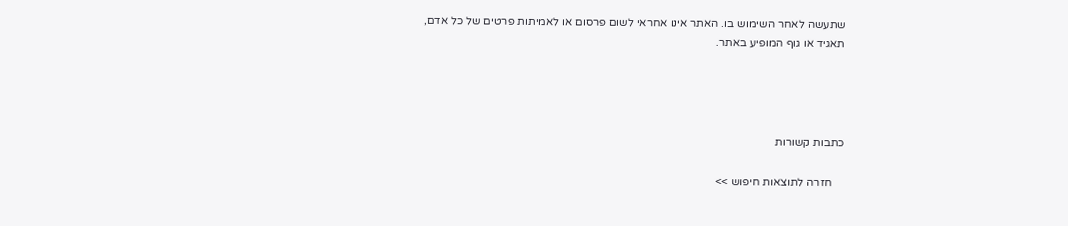שתעשה לאחר השימוש בו. האתר אינו אחראי לשום פרסום או לאמיתות פרטים של כל אדם, תאגיד או גוף המופיע באתר.




כתבות קשורות

    חזרה לתוצאות חיפוש >>